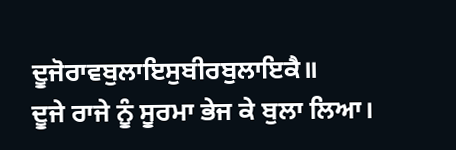ਦੂਜੋਰਾਵਬੁਲਾਇਸੁਬੀਰਬੁਲਾਇਕੈ॥
ਦੂਜੇ ਰਾਜੇ ਨੂੰ ਸੂਰਮਾ ਭੇਜ ਕੇ ਬੁਲਾ ਲਿਆ।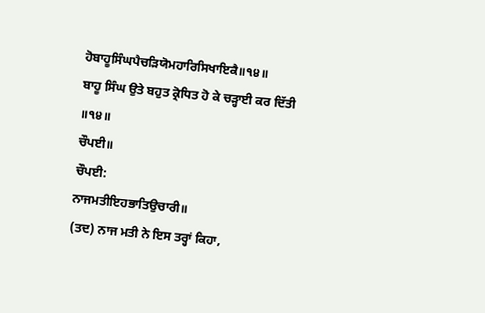ਹੋਬਾਹੂਸਿੰਘਪੈਚੜਿਯੋਮਹਾਰਿਸਿਖਾਇਕੈ॥੧੪॥
ਬਾਹੂ ਸਿੰਘ ਉਤੇ ਬਹੁਤ ਕ੍ਰੋਧਿਤ ਹੋ ਕੇ ਚੜ੍ਹਾਈ ਕਰ ਦਿੱਤੀ ॥੧੪॥
ਚੌਪਈ॥
ਚੌਪਈ:
ਨਾਜਮਤੀਇਹਭਾਤਿਉਚਾਰੀ॥
(ਤਦ) ਨਾਜ ਮਤੀ ਨੇ ਇਸ ਤਰ੍ਹਾਂ ਕਿਹਾ,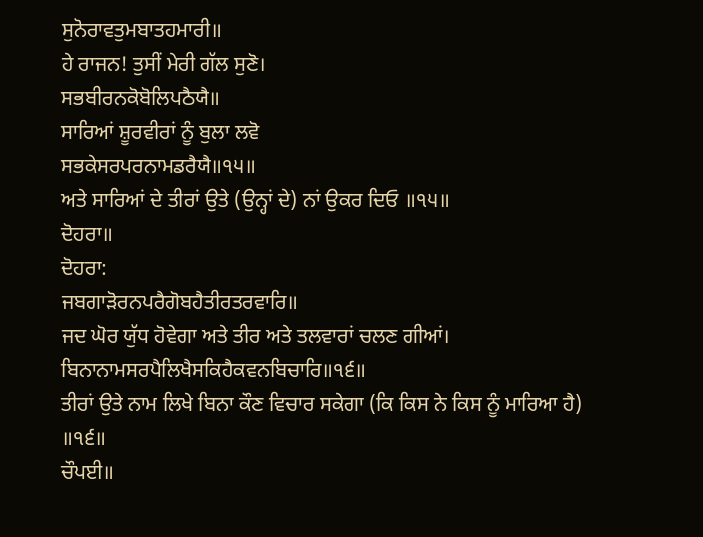ਸੁਨੋਰਾਵਤੁਮਬਾਤਹਮਾਰੀ॥
ਹੇ ਰਾਜਨ! ਤੁਸੀਂ ਮੇਰੀ ਗੱਲ ਸੁਣੋ।
ਸਭਬੀਰਨਕੋਬੋਲਿਪਠੈਯੈ॥
ਸਾਰਿਆਂ ਸ਼ੂਰਵੀਰਾਂ ਨੂੰ ਬੁਲਾ ਲਵੋ
ਸਭਕੇਸਰਪਰਨਾਮਡਰੈਯੈ॥੧੫॥
ਅਤੇ ਸਾਰਿਆਂ ਦੇ ਤੀਰਾਂ ਉਤੇ (ਉਨ੍ਹਾਂ ਦੇ) ਨਾਂ ਉਕਰ ਦਿਓ ॥੧੫॥
ਦੋਹਰਾ॥
ਦੋਹਰਾ:
ਜਬਗਾੜੋਰਨਪਰੈਗੋਬਹੈਤੀਰਤਰਵਾਰਿ॥
ਜਦ ਘੋਰ ਯੁੱਧ ਹੋਵੇਗਾ ਅਤੇ ਤੀਰ ਅਤੇ ਤਲਵਾਰਾਂ ਚਲਣ ਗੀਆਂ।
ਬਿਨਾਨਾਮਸਰਪੈਲਿਖੈਸਕਿਹੈਕਵਨਬਿਚਾਰਿ॥੧੬॥
ਤੀਰਾਂ ਉਤੇ ਨਾਮ ਲਿਖੇ ਬਿਨਾ ਕੌਣ ਵਿਚਾਰ ਸਕੇਗਾ (ਕਿ ਕਿਸ ਨੇ ਕਿਸ ਨੂੰ ਮਾਰਿਆ ਹੈ) ॥੧੬॥
ਚੌਪਈ॥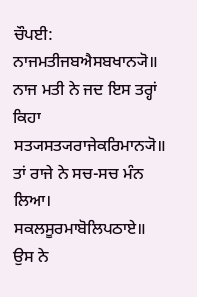ਚੌਪਈ:
ਨਾਜਮਤੀਜਬਐਸਬਖਾਨ੍ਯੋ॥
ਨਾਜ ਮਤੀ ਨੇ ਜਦ ਇਸ ਤਰ੍ਹਾਂ ਕਿਹਾ
ਸਤ੍ਯਸਤ੍ਯਰਾਜੇਕਰਿਮਾਨ੍ਯੋ॥
ਤਾਂ ਰਾਜੇ ਨੇ ਸਚ-ਸਚ ਮੰਨ ਲਿਆ।
ਸਕਲਸੂਰਮਾਬੋਲਿਪਠਾਏ॥
ਉਸ ਨੇ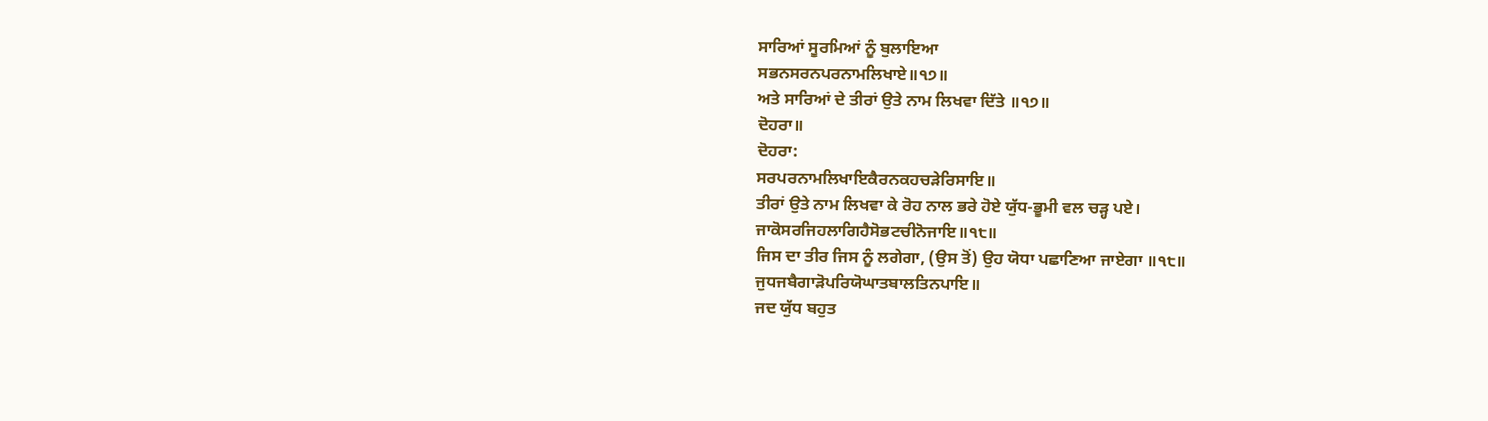ਸਾਰਿਆਂ ਸੂਰਮਿਆਂ ਨੂੰ ਬੁਲਾਇਆ
ਸਭਨਸਰਨਪਰਨਾਮਲਿਖਾਏ॥੧੭॥
ਅਤੇ ਸਾਰਿਆਂ ਦੇ ਤੀਰਾਂ ਉਤੇ ਨਾਮ ਲਿਖਵਾ ਦਿੱਤੇ ॥੧੭॥
ਦੋਹਰਾ॥
ਦੋਹਰਾ:
ਸਰਪਰਨਾਮਲਿਖਾਇਕੈਰਨਕਹਚੜੇਰਿਸਾਇ॥
ਤੀਰਾਂ ਉਤੇ ਨਾਮ ਲਿਖਵਾ ਕੇ ਰੋਹ ਨਾਲ ਭਰੇ ਹੋਏ ਯੁੱਧ-ਭੂਮੀ ਵਲ ਚੜ੍ਹ ਪਏ।
ਜਾਕੋਸਰਜਿਹਲਾਗਿਹੈਸੋਭਟਚੀਨੋਜਾਇ॥੧੮॥
ਜਿਸ ਦਾ ਤੀਰ ਜਿਸ ਨੂੰ ਲਗੇਗਾ, (ਉਸ ਤੋਂ) ਉਹ ਯੋਧਾ ਪਛਾਣਿਆ ਜਾਏਗਾ ॥੧੮॥
ਜੁਧਜਬੈਗਾੜੋਪਰਿਯੋਘਾਤਬਾਲਤਿਨਪਾਇ॥
ਜਦ ਯੁੱਧ ਬਹੁਤ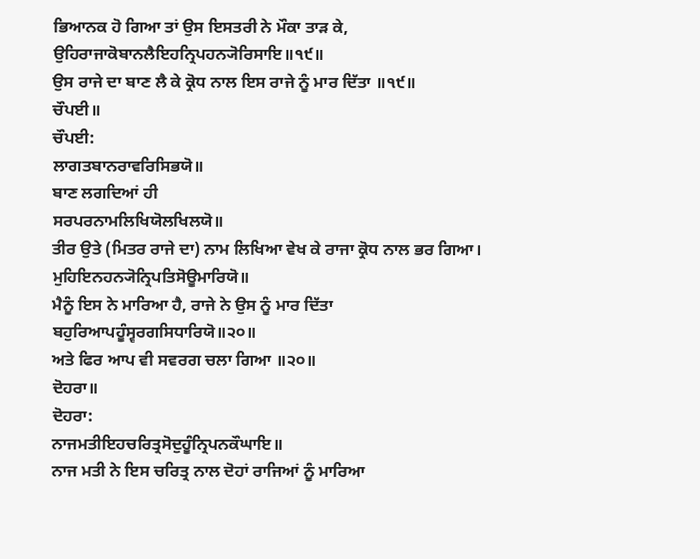ਭਿਆਨਕ ਹੋ ਗਿਆ ਤਾਂ ਉਸ ਇਸਤਰੀ ਨੇ ਮੌਕਾ ਤਾੜ ਕੇ,
ਉਹਿਰਾਜਾਕੋਬਾਨਲੈਇਹਨ੍ਰਿਪਹਨ੍ਯੋਰਿਸਾਇ॥੧੯॥
ਉਸ ਰਾਜੇ ਦਾ ਬਾਣ ਲੈ ਕੇ ਕ੍ਰੋਧ ਨਾਲ ਇਸ ਰਾਜੇ ਨੂੰ ਮਾਰ ਦਿੱਤਾ ॥੧੯॥
ਚੌਪਈ॥
ਚੌਪਈ:
ਲਾਗਤਬਾਨਰਾਵਰਿਸਿਭਯੋ॥
ਬਾਣ ਲਗਦਿਆਂ ਹੀ
ਸਰਪਰਨਾਮਲਿਖਿਯੋਲਖਿਲਯੋ॥
ਤੀਰ ਉਤੇ (ਮਿਤਰ ਰਾਜੇ ਦਾ) ਨਾਮ ਲਿਖਿਆ ਵੇਖ ਕੇ ਰਾਜਾ ਕ੍ਰੋਧ ਨਾਲ ਭਰ ਗਿਆ।
ਮੁਹਿਇਨਹਨ੍ਯੋਨ੍ਰਿਪਤਿਸੋਊਮਾਰਿਯੋ॥
ਮੈਨੂੰ ਇਸ ਨੇ ਮਾਰਿਆ ਹੈ, ਰਾਜੇ ਨੇ ਉਸ ਨੂੰ ਮਾਰ ਦਿੱਤਾ
ਬਹੁਰਿਆਪਹੂੰਸ੍ਵਰਗਸਿਧਾਰਿਯੋ॥੨੦॥
ਅਤੇ ਫਿਰ ਆਪ ਵੀ ਸਵਰਗ ਚਲਾ ਗਿਆ ॥੨੦॥
ਦੋਹਰਾ॥
ਦੋਹਰਾ:
ਨਾਜਮਤੀਇਹਚਰਿਤ੍ਰਸੋਦੁਹੂੰਨ੍ਰਿਪਨਕੌਘਾਇ॥
ਨਾਜ ਮਤੀ ਨੇ ਇਸ ਚਰਿਤ੍ਰ ਨਾਲ ਦੋਹਾਂ ਰਾਜਿਆਂ ਨੂੰ ਮਾਰਿਆ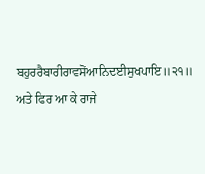ਬਹੁਰਰੈਬਾਰੀਰਾਵਸੋਂਆਨਿਦਈਸੁਖਪਾਇ॥੨੧॥
ਅਤੇ ਫਿਰ ਆ ਕੇ ਰਾਜੇ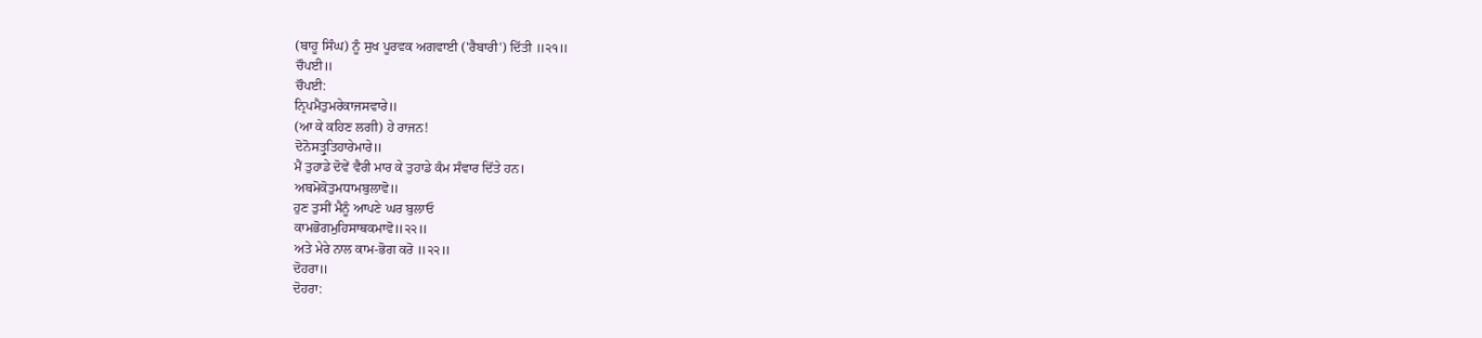(ਬਾਹੂ ਸਿੰਘ) ਨੂੰ ਸੁਖ ਪੂਰਵਕ ਅਗਵਾਈ ('ਰੈਬਾਰੀ') ਦਿੱਤੀ ॥੨੧॥
ਚੌਪਈ॥
ਚੌਪਈ:
ਨ੍ਰਿਪਮੈਤੁਮਰੇਕਾਜਸਵਾਰੇ॥
(ਆ ਕੇ ਕਹਿਣ ਲਗੀ) ਹੇ ਰਾਜਨ!
ਦੋਨੋਸਤ੍ਰੁਤਿਹਾਰੇਮਾਰੇ॥
ਮੈਂ ਤੁਹਾਡੇ ਦੋਵੇਂ ਵੈਰੀ ਮਾਰ ਕੇ ਤੁਹਾਡੇ ਕੰਮ ਸੰਵਾਰ ਦਿੱਤੇ ਹਨ।
ਅਬਮੋਕੋਤੁਮਧਾਮਬੁਲਾਵੋ॥
ਹੁਣ ਤੁਸੀਂ ਮੈਨੂੰ ਆਪਣੇ ਘਰ ਬੁਲਾਓ
ਕਾਮਭੋਗਮੁਹਿਸਾਥਕਮਾਵੋ॥੨੨॥
ਅਤੇ ਮੇਰੇ ਨਾਲ ਕਾਮ-ਭੋਗ ਕਰੋ ॥੨੨॥
ਦੋਹਰਾ॥
ਦੋਹਰਾ: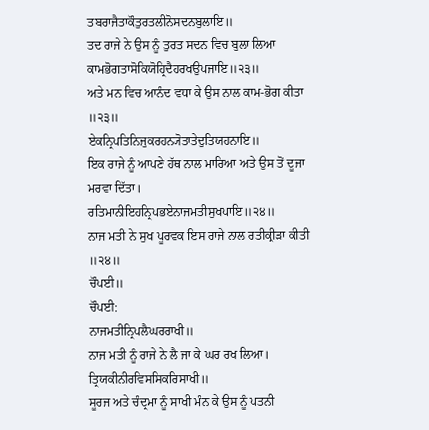ਤਬਰਾਜੈਤਾਕੌਤੁਰਤਲੀਨੋਸਦਨਬੁਲਾਇ॥
ਤਦ ਰਾਜੇ ਨੇ ਉਸ ਨੂੰ ਤੁਰਤ ਸਦਨ ਵਿਚ ਬੁਲਾ ਲਿਆ
ਕਾਮਭੋਗਤਾਸੋਕਿਯੋਹ੍ਰਿਦੈਹਰਖਉਪਜਾਇ॥੨੩॥
ਅਤੇ ਮਨ ਵਿਚ ਆਨੰਦ ਵਧਾ ਕੇ ਉਸ ਨਾਲ ਕਾਮ-ਭੋਗ ਕੀਤਾ ॥੨੩॥
ਏਕਨ੍ਰਿਪਤਿਨਿਜੁਕਰਹਨ੍ਯੋਤਾਤੇਦੁਤਿਯਹਨਾਇ॥
ਇਕ ਰਾਜੇ ਨੂੰ ਆਪਣੇ ਹੱਥ ਨਾਲ ਮਾਰਿਆ ਅਤੇ ਉਸ ਤੋਂ ਦੂਜਾ ਮਰਵਾ ਦਿੱਤਾ।
ਰਤਿਮਾਨੀਇਹਨ੍ਰਿਪਭਏਨਾਜਮਤੀਸੁਖਪਾਇ॥੨੪॥
ਨਾਜ ਮਤੀ ਨੇ ਸੁਖ ਪੂਰਵਕ ਇਸ ਰਾਜੇ ਨਾਲ ਰਤੀਕ੍ਰੀੜਾ ਕੀਤੀ ॥੨੪॥
ਚੌਪਈ॥
ਚੌਪਈ:
ਨਾਜਮਤੀਨ੍ਰਿਪਲੈਘਰਰਾਖੀ॥
ਨਾਜ ਮਤੀ ਨੂੰ ਰਾਜੇ ਨੇ ਲੈ ਜਾ ਕੇ ਘਰ ਰਖ ਲਿਆ।
ਤ੍ਰਿਯਕੀਨੀਰਵਿਸਸਿਕਰਿਸਾਖੀ॥
ਸੂਰਜ ਅਤੇ ਚੰਦ੍ਰਮਾ ਨੂੰ ਸਾਖੀ ਮੰਨ ਕੇ ਉਸ ਨੂੰ ਪਤਨੀ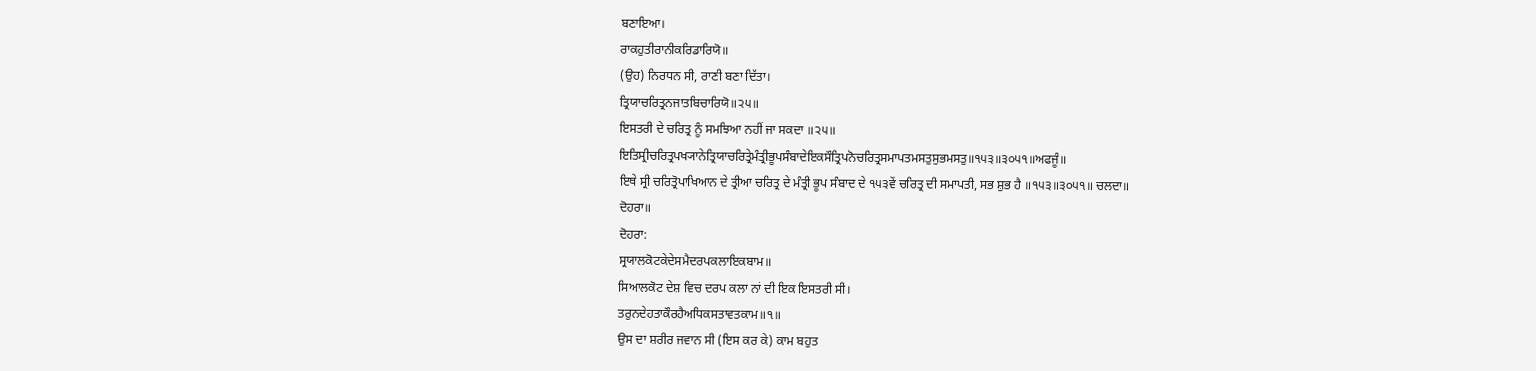ਬਣਾਇਆ।
ਰਾਕਹੁਤੀਰਾਨੀਕਰਿਡਾਰਿਯੋ॥
(ਉਹ) ਨਿਰਧਨ ਸੀ, ਰਾਣੀ ਬਣਾ ਦਿੱਤਾ।
ਤ੍ਰਿਯਾਚਰਿਤ੍ਰਨਜਾਤਬਿਚਾਰਿਯੋ॥੨੫॥
ਇਸਤਰੀ ਦੇ ਚਰਿਤ੍ਰ ਨੂੰ ਸਮਝਿਆ ਨਹੀਂ ਜਾ ਸਕਦਾ ॥੨੫॥
ਇਤਿਸ੍ਰੀਚਰਿਤ੍ਰਪਖ੍ਯਾਨੇਤ੍ਰਿਯਾਚਰਿਤ੍ਰੇਮੰਤ੍ਰੀਭੂਪਸੰਬਾਦੇਇਕਸੌਤ੍ਰਿਪਨੋਚਰਿਤ੍ਰਸਮਾਪਤਮਸਤੁਸੁਭਮਸਤੁ॥੧੫੩॥੩੦੫੧॥ਅਫਜੂੰ॥
ਇਥੇ ਸ੍ਰੀ ਚਰਿਤ੍ਰੋਪਾਖਿਆਨ ਦੇ ਤ੍ਰੀਆ ਚਰਿਤ੍ਰ ਦੇ ਮੰਤ੍ਰੀ ਭੂਪ ਸੰਬਾਦ ਦੇ ੧੫੩ਵੇਂ ਚਰਿਤ੍ਰ ਦੀ ਸਮਾਪਤੀ, ਸਭ ਸ਼ੁਭ ਹੈ ॥੧੫੩॥੩੦੫੧॥ ਚਲਦਾ॥
ਦੋਹਰਾ॥
ਦੋਹਰਾ:
ਸ੍ਰਯਾਲਕੋਟਕੇਦੇਸਮੈਦਰਪਕਲਾਇਕਬਾਮ॥
ਸਿਆਲਕੋਟ ਦੇਸ਼ ਵਿਚ ਦਰਪ ਕਲਾ ਨਾਂ ਦੀ ਇਕ ਇਸਤਰੀ ਸੀ।
ਤਰੁਨਦੇਹਤਾਕੌਰਹੈਅਧਿਕਸਤਾਵਤਕਾਮ॥੧॥
ਉਸ ਦਾ ਸ਼ਰੀਰ ਜਵਾਨ ਸੀ (ਇਸ ਕਰ ਕੇ) ਕਾਮ ਬਹੁਤ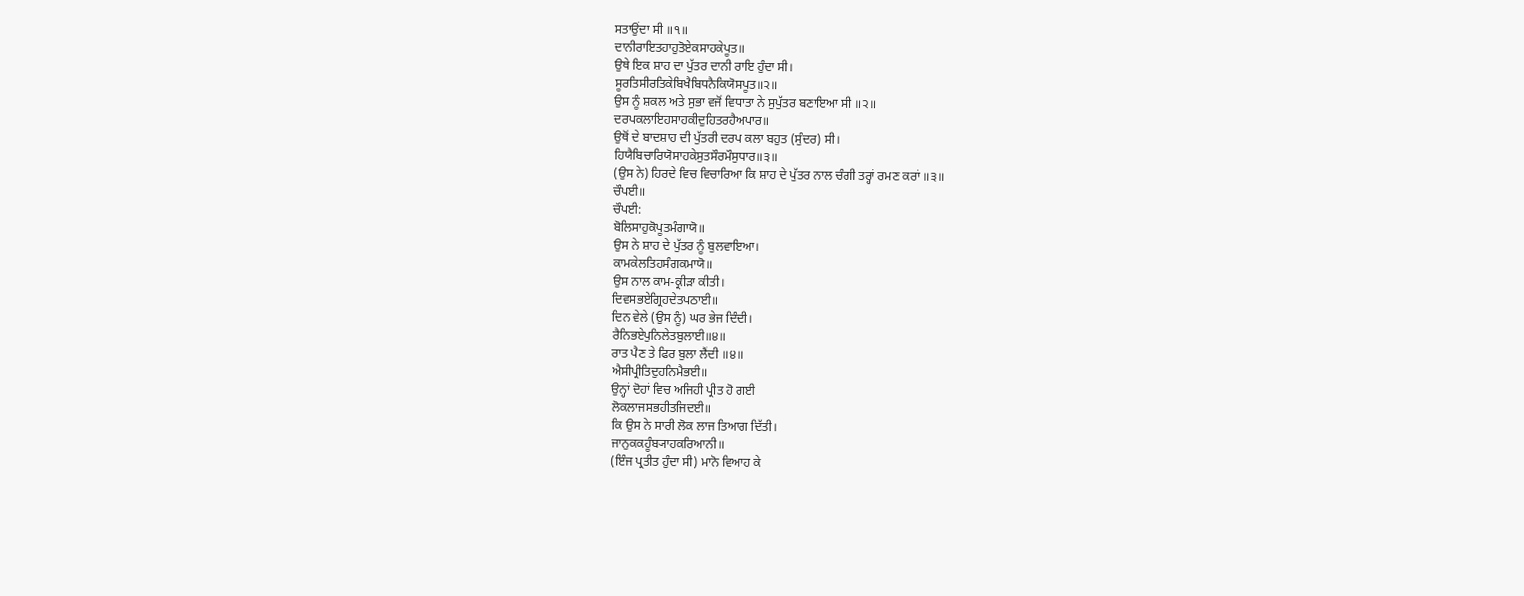ਸਤਾਉਂਦਾ ਸੀ ॥੧॥
ਦਾਨੀਰਾਇਤਹਾਹੁਤੋਏਕਸਾਹਕੇਪੂਤ॥
ਉਥੇ ਇਕ ਸ਼ਾਹ ਦਾ ਪੁੱਤਰ ਦਾਨੀ ਰਾਇ ਹੁੰਦਾ ਸੀ।
ਸੂਰਤਿਸੀਰਤਿਕੇਬਿਖੈਬਿਧਨੈਕਿਯੋਸਪੂਤ॥੨॥
ਉਸ ਨੂੰ ਸ਼ਕਲ ਅਤੇ ਸੁਭਾ ਵਜੋਂ ਵਿਧਾਤਾ ਨੇ ਸੁਪੁੱਤਰ ਬਣਾਇਆ ਸੀ ॥੨॥
ਦਰਪਕਲਾਇਹਸਾਹਕੀਦੁਹਿਤਰਹੈਅਪਾਰ॥
ਉਥੋਂ ਦੇ ਬਾਦਸ਼ਾਹ ਦੀ ਪੁੱਤਰੀ ਦਰਪ ਕਲਾ ਬਹੁਤ (ਸੁੰਦਰ) ਸੀ।
ਹਿਯੈਬਿਚਾਰਿਯੋਸਾਹਕੇਸੁਤਸੌਰਮੌਸੁਧਾਰ॥੩॥
(ਉਸ ਨੇ) ਹਿਰਦੇ ਵਿਚ ਵਿਚਾਰਿਆ ਕਿ ਸ਼ਾਹ ਦੇ ਪੁੱਤਰ ਨਾਲ ਚੰਗੀ ਤਰ੍ਹਾਂ ਰਮਣ ਕਰਾਂ ॥੩॥
ਚੌਪਈ॥
ਚੌਪਈ:
ਬੋਲਿਸਾਹੁਕੋਪੂਤਮੰਗਾਯੋ॥
ਉਸ ਨੇ ਸ਼ਾਹ ਦੇ ਪੁੱਤਰ ਨੂੰ ਬੁਲਵਾਇਆ।
ਕਾਮਕੇਲਤਿਹਸੰਗਕਮਾਯੋ॥
ਉਸ ਨਾਲ ਕਾਮ-ਕ੍ਰੀੜਾ ਕੀਤੀ।
ਦਿਵਸਭਏਗ੍ਰਿਹਦੇਤਪਠਾਈ॥
ਦਿਨ ਵੇਲੇ (ਉਸ ਨੂੰ) ਘਰ ਭੇਜ ਦਿੰਦੀ।
ਰੈਨਿਭਏਪੁਨਿਲੇਤਬੁਲਾਈ॥੪॥
ਰਾਤ ਪੈਣ ਤੇ ਫਿਰ ਬੁਲਾ ਲੈਂਦੀ ॥੪॥
ਐਸੀਪ੍ਰੀਤਿਦੁਹਨਿਮੈਭਈ॥
ਉਨ੍ਹਾਂ ਦੋਹਾਂ ਵਿਚ ਅਜਿਹੀ ਪ੍ਰੀਤ ਹੋ ਗਈ
ਲੋਕਲਾਜਸਭਹੀਤਜਿਦਈ॥
ਕਿ ਉਸ ਨੇ ਸਾਰੀ ਲੋਕ ਲਾਜ ਤਿਆਗ ਦਿੱਤੀ।
ਜਾਨੁਕਕਹੂੰਬ੍ਯਾਹਕਰਿਆਨੀ॥
(ਇੰਜ ਪ੍ਰਤੀਤ ਹੁੰਦਾ ਸੀ) ਮਾਨੋ ਵਿਆਹ ਕੇ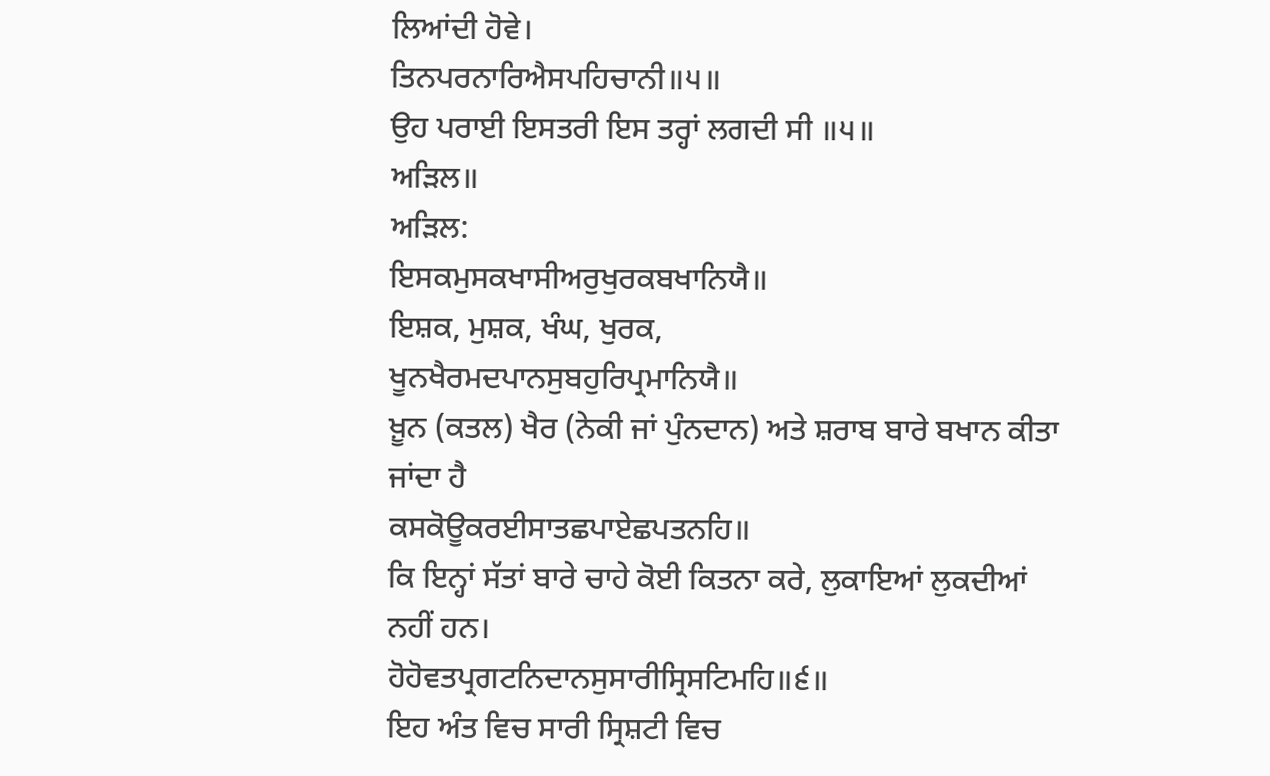ਲਿਆਂਦੀ ਹੋਵੇ।
ਤਿਨਪਰਨਾਰਿਐਸਪਹਿਚਾਨੀ॥੫॥
ਉਹ ਪਰਾਈ ਇਸਤਰੀ ਇਸ ਤਰ੍ਹਾਂ ਲਗਦੀ ਸੀ ॥੫॥
ਅੜਿਲ॥
ਅੜਿਲ:
ਇਸਕਮੁਸਕਖਾਸੀਅਰੁਖੁਰਕਬਖਾਨਿਯੈ॥
ਇਸ਼ਕ, ਮੁਸ਼ਕ, ਖੰਘ, ਖੁਰਕ,
ਖੂਨਖੈਰਮਦਪਾਨਸੁਬਹੁਰਿਪ੍ਰਮਾਨਿਯੈ॥
ਖ਼ੂਨ (ਕਤਲ) ਖੈਰ (ਨੇਕੀ ਜਾਂ ਪੁੰਨਦਾਨ) ਅਤੇ ਸ਼ਰਾਬ ਬਾਰੇ ਬਖਾਨ ਕੀਤਾ ਜਾਂਦਾ ਹੈ
ਕਸਕੋਊਕਰਈਸਾਤਛਪਾਏਛਪਤਨਹਿ॥
ਕਿ ਇਨ੍ਹਾਂ ਸੱਤਾਂ ਬਾਰੇ ਚਾਹੇ ਕੋਈ ਕਿਤਨਾ ਕਰੇ, ਲੁਕਾਇਆਂ ਲੁਕਦੀਆਂ ਨਹੀਂ ਹਨ।
ਹੋਹੋਵਤਪ੍ਰਗਟਨਿਦਾਨਸੁਸਾਰੀਸ੍ਰਿਸਟਿਮਹਿ॥੬॥
ਇਹ ਅੰਤ ਵਿਚ ਸਾਰੀ ਸ੍ਰਿਸ਼ਟੀ ਵਿਚ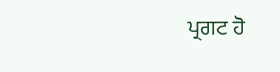ਪ੍ਰਗਟ ਹੋ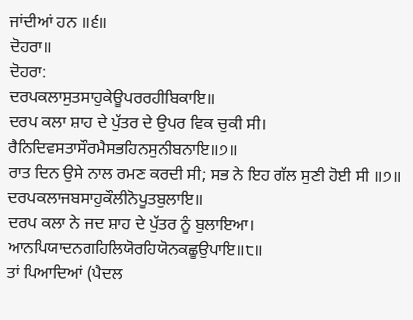ਜਾਂਦੀਆਂ ਹਨ ॥੬॥
ਦੋਹਰਾ॥
ਦੋਹਰਾ:
ਦਰਪਕਲਾਸੁਤਸਾਹੁਕੇਊਪਰਰਹੀਬਿਕਾਇ॥
ਦਰਪ ਕਲਾ ਸ਼ਾਹ ਦੇ ਪੁੱਤਰ ਦੇ ਉਪਰ ਵਿਕ ਚੁਕੀ ਸੀ।
ਰੈਨਿਦਿਵਸਤਾਸੌਰਮੈਸਭਹਿਨਸੁਨੀਬਨਾਇ॥੭॥
ਰਾਤ ਦਿਨ ਉਸੇ ਨਾਲ ਰਮਣ ਕਰਦੀ ਸੀ; ਸਭ ਨੇ ਇਹ ਗੱਲ ਸੁਣੀ ਹੋਈ ਸੀ ॥੭॥
ਦਰਪਕਲਾਜਬਸਾਹੁਕੌਲੀਨੋਪੂਤਬੁਲਾਇ॥
ਦਰਪ ਕਲਾ ਨੇ ਜਦ ਸ਼ਾਹ ਦੇ ਪੁੱਤਰ ਨੂੰ ਬੁਲਾਇਆ।
ਆਨਪਿਯਾਦਨਗਹਿਲਿਯੋਰਹਿਯੋਨਕਛੂਉਪਾਇ॥੮॥
ਤਾਂ ਪਿਆਦਿਆਂ (ਪੈਦਲ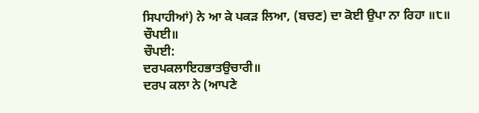ਸਿਪਾਹੀਆਂ) ਨੇ ਆ ਕੇ ਪਕੜ ਲਿਆ, (ਬਚਣ) ਦਾ ਕੋਈ ਉਪਾ ਨਾ ਰਿਹਾ ॥੮॥
ਚੌਪਈ॥
ਚੌਪਈ:
ਦਰਪਕਲਾਇਹਭਾਤਉਚਾਰੀ॥
ਦਰਪ ਕਲਾ ਨੇ (ਆਪਣੇ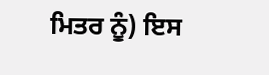ਮਿਤਰ ਨੂੰ) ਇਸ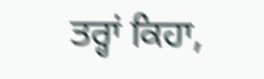ਤਰ੍ਹਾਂ ਕਿਹਾ,